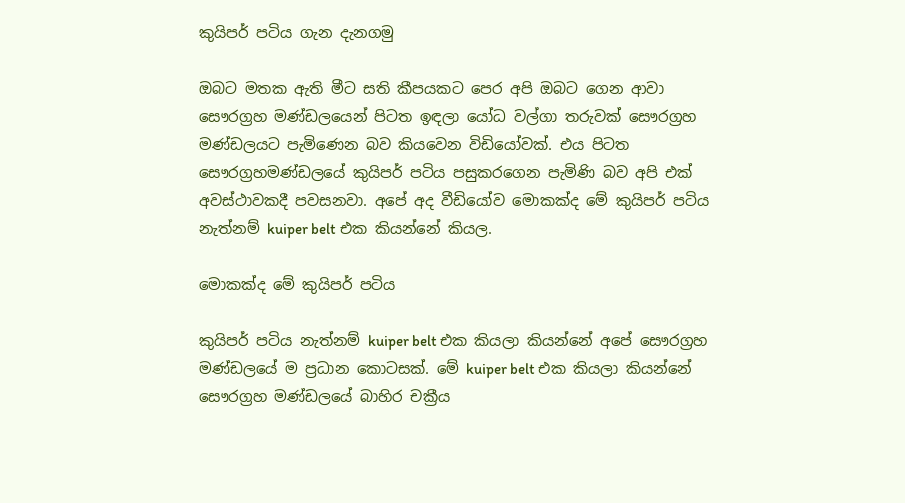කුයිපර් පටිය ගැන දැනගමු

ඔබට මතක ඇති මීට සති කීපයකට පෙර අපි ඔබට ගෙන ආවා සෞරග්‍රහ මණ්ඩලයෙන් පිටත ඉඳලා යෝධ වල්ගා තරුවක් සෞරග්‍රහ මණ්ඩලයට පැමිණෙන බව කියවෙන විඩියෝවක්. එය පිටත සෞරග්‍රහමණ්ඩලයේ කුයිපර් පටිය පසුකරගෙන පැමිණි බව අපි එක් අවස්ථාවකදී පවසනවා. අපේ අද වීඩියෝව මොකක්ද මේ කුයිපර් පටිය නැත්නම් kuiper belt එක කියන්නේ කියල.

මොකක්ද මේ කුයිපර් පටිය

කුයිපර් පටිය නැත්නම් kuiper belt එක කියලා කියන්නේ අපේ සෞරග්‍රහ මණ්ඩලයේ ම ප්‍රධාන කොටසක්. මේ kuiper belt එක කියලා කියන්නේ සෞරග්‍රහ මණ්ඩලයේ බාහිර චක්‍රීය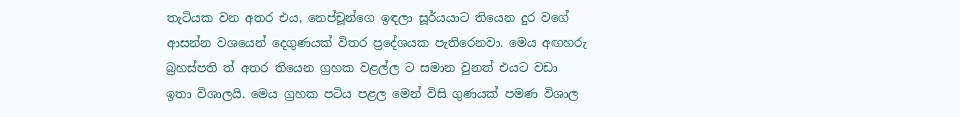තැටියක වන අතර එය, නෙප්චූන්ගෙ ඉඳලා සූර්යයාට තියෙන දුර වගේ ආසන්න වශයෙන් දෙගුණයක් විතර ප්‍රදේශයක පැතිරෙනවා. මෙය අඟහරු බ්‍රහස්පති ත් අතර තියෙන ග්‍රහක වළල්ල ට සමාන වුනත් එයට වඩා ඉතා විශාලයි. මෙය ග්‍රහක පටිය පළල මෙන් විසි ගුණයක් පමණ විශාල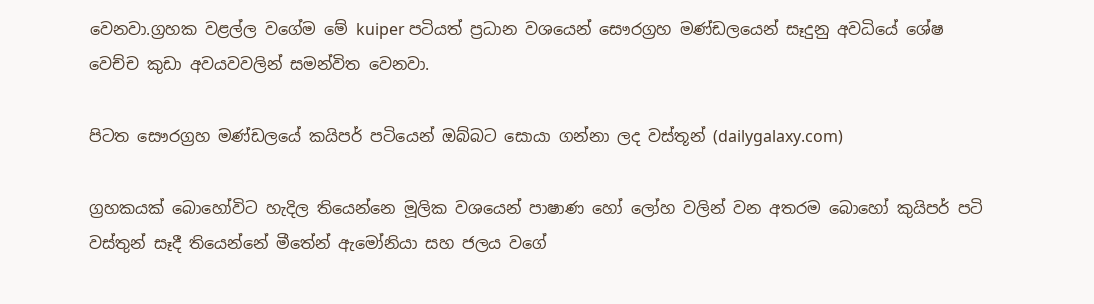වෙනවා.ග්‍රහක වළල්ල වගේම මේ kuiper පටියත් ප්‍රධාන වශයෙන් සෞරග්‍රහ මණ්ඩලයෙන් සෑදුනු අවධියේ ශේෂ වෙච්ච කුඩා අවයවවලින් සමන්විත වෙනවා.

පිටත සෞරග්‍රහ මණ්ඩලයේ කයිපර් පටියෙන් ඔබ්බට සොයා ගන්නා ලද වස්තූන් (dailygalaxy.com)

ග්‍රහකයක් බොහෝවිට හැදිල තියෙන්නෙ මූලික වශයෙන් පාෂාණ හෝ ලෝහ වලින් වන අතරම බොහෝ කුයිපර් පටි වස්තුන් සෑදී තියෙන්නේ මීතේන් ඇමෝනියා සහ ජලය වගේ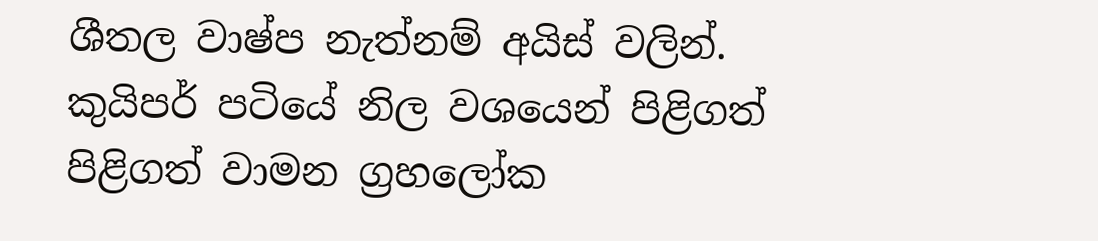ශීතල වාෂ්ප නැත්නම් අයිස් වලින්. කුයිපර් පටියේ නිල වශයෙන් පිළිගත් පිළිගත් වාමන ග්‍රහලෝක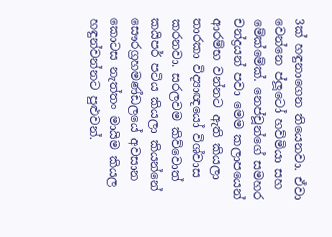3ක් හඳුනාගෙන තියෙනවා. ඒවා වෙන්නෙ ප්ලූටෝ හව්මියා සහ මේක්මේක්. නෙප්චූන්ගේ සමහර චන්ද්‍රයන් පවා මෙම කලාපයෙන් ආරම්භ වන්නට ඇති කියලා තාරකා විද්‍යාඥයෝ විශ්වාස කරනවා. සරලවම කිව්වොත් කයිපර් පටිය කියලා කියන්නේ සෞරග්‍රහමණ්ඩලයේ අවසාන කොටස නැත්තං මායිම කියල හඳුන්වන්නට පුළුවන්.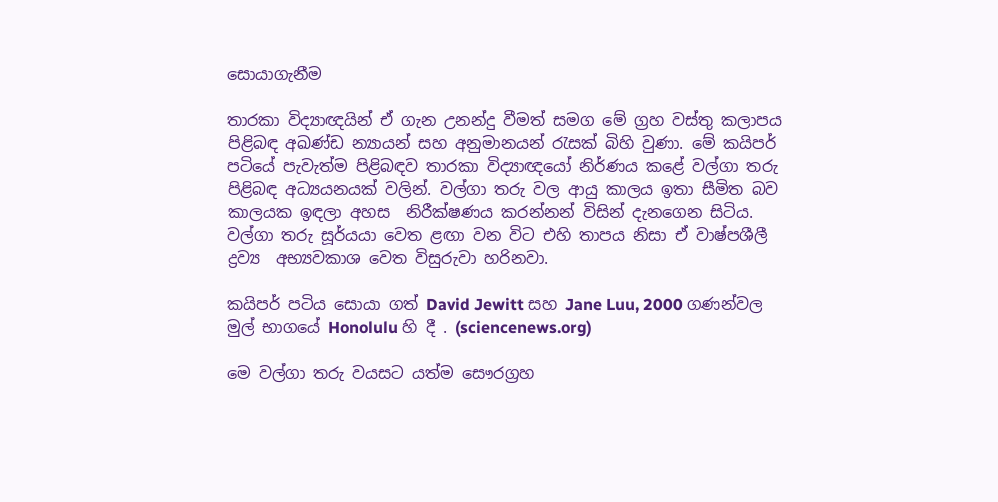සොයාගැනීම

තාරකා විද්‍යාඥයින් ඒ ගැන උනන්දු වීමත් සමග මේ ග්‍රහ වස්තු කලාපය  පිළිබඳ අඛණ්ඩ න්‍යායන් සහ අනුමානයන් රැසක් බිහි වුණා. මේ කයිපර් පටියේ පැවැත්ම පිළිබඳව තාරකා විද්‍යාඥයෝ නිර්ණය කළේ වල්ගා තරු  පිළිබඳ අධ්‍යයනයක් වලින්. වල්ගා තරු වල ආයු කාලය ඉතා සීමිත බව කාලයක ඉඳලා අහස  නිරීක්ෂණය කරන්නන් විසින් දැනගෙන සිටිය. වල්ගා තරු සූර්යයා වෙත ළඟා වන විට එහි තාපය නිසා ඒ වාෂ්පශීලී ද්‍රව්‍ය  අභ්‍යවකාශ වෙත විසුරුවා හරිනවා.

කයිපර් පටිය සොයා ගත් David Jewitt සහ Jane Luu, 2000 ගණන්වල මුල් භාගයේ Honolulu හි දී . (sciencenews.org)

මෙ වල්ගා තරු වයසට යත්ම සෞරග්‍රහ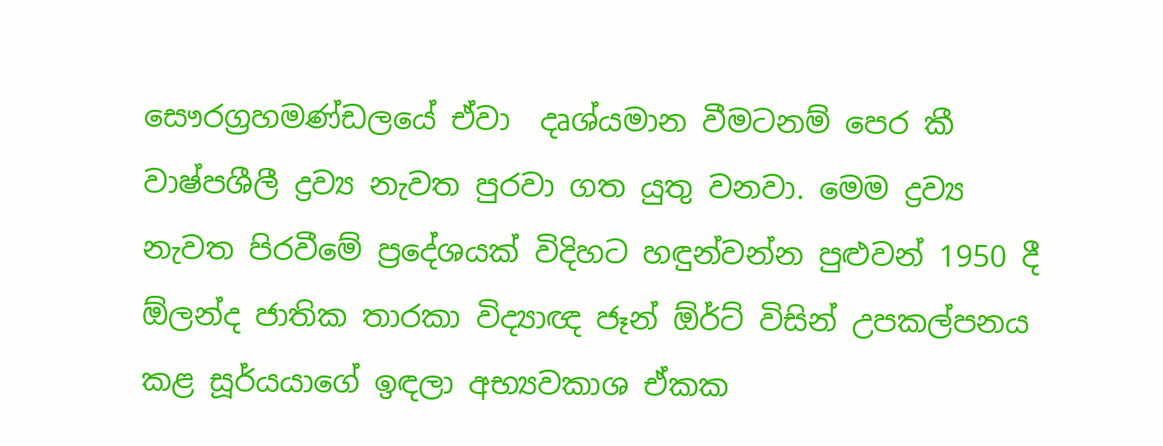සෞරග්‍රහමණ්ඩලයේ ඒවා  දෘශ්යමාන වීමටනම් පෙර කී වාෂ්පශීලී ද්‍රව්‍ය නැවත පුරවා ගත යුතු වනවා. මෙම ද්‍රව්‍ය නැවත පිරවීමේ ප්‍රදේශයක් විදිහට හඳුන්වන්න පුළුවන් 1950 දී ඕලන්ද ජාතික තාරකා විද්‍යාඥ ජෑන් ඕර්ට් විසින් උපකල්පනය කළ සූර්යයාගේ ඉඳලා අභ්‍යවකාශ ඒකක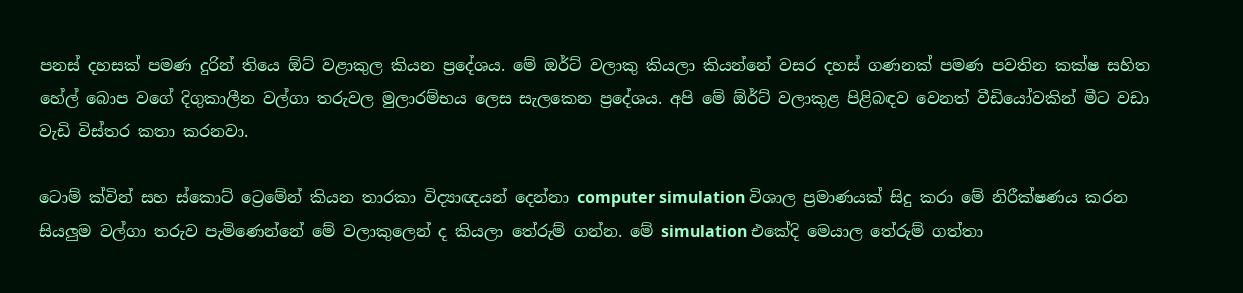පනස් දහසක් පමණ දුරින් තියෙ ඕට් වළාකුල කියන ප්‍රදේශය. මේ ඔර්ට් වලාකු කියලා කියන්නේ වසර දහස් ගණනක් පමණ පවතින කක්ෂ සහිත හේල් බොප වගේ දිගුකාලීන වල්ගා තරුවල මුලාරම්භය ලෙස සැලකෙන ප්‍රදේශය. අපි මේ ඕර්ට් වලාකුළ පිළිබඳව වෙනත් වීඩියෝවකින් මීට වඩා වැඩි විස්තර කතා කරනවා.

ටොම් ක්වින් සහ ස්කොට් ට්‍රෙමේන් කියන තාරකා විද්‍යාඥයන් දෙන්නා computer simulation විශාල ප්‍රමාණයක් සිදු කරා මේ නිරීක්ෂණය කරන සියලුම වල්ගා තරුව පැමිණෙන්නේ මේ වලාකුලෙන් ද කියලා තේරුම් ගන්න. මේ simulation එකේදි මෙයාල තේරුම් ගත්තා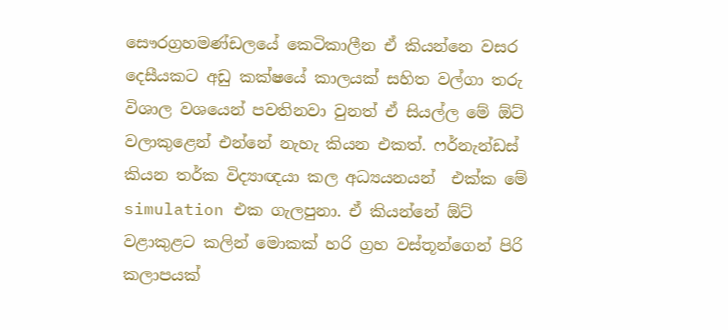සෞරග්‍රහමණ්ඩලයේ කෙටිකාලීන ඒ කියන්නෙ වසර දෙසීයකට අඩු කක්ෂයේ කාලයක් සහිත වල්ගා තරු විශාල වශයෙන් පවතිනවා වුනත් ඒ සියල්ල මේ ඕට් වලාකුළෙන් එන්නේ නැහැ කියන එකත්. ෆර්නැන්ඩස් කියන තර්ක විද්‍යාඥයා කල අධ්‍යයනයන්  එක්ක මේ simulation එක ගැලපුනා. ඒ කියන්නේ ඕට් වළාකුළට කලින් මොකක් හරි ග්‍රහ වස්තූන්ගෙන් පිරි කලාපයක්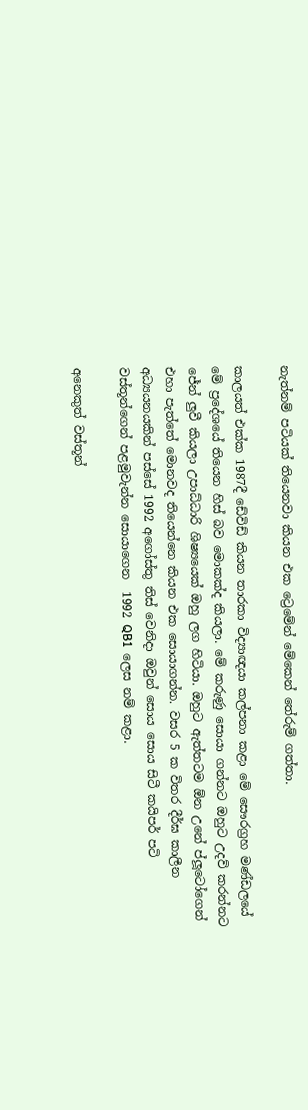නැත්නම් පටියක් තියෙනවා කියන එක ට්‍රෙමේන් මේකෙන් තේරුම් ගත්තා.

කාලයත් එක්ක 1987දී ඩේවිඩ් කියන තාරකා විද්‍යාඥයා කල්පනා කළා මේ සෞරග්‍රහ මණ්ඩලයේ මේ ප්‍රදේශයේ තියෙන හිස් බව මොකක්ද කියලා. මේ කරුණු සොයා ගන්නට ඔහුට උදව් කරන්නට ජේන් ලුවී කියලා උපාධ්ධාරි ශිෂ්‍යයෙක් ඔහු ලග හිටියා. ඔහුට ඇත්තටම ඕන උනේ ප්ලූටෝගෙන් එහා පැත්තේ මොනවද තියෙන්නෙ කියන එක සොයාගන්න. වසර 5 ක විතර දීර්ඝ කාලීන අධ්‍යයනයකින් පස්සේ 1992 අගෝස්තු තිස් වෙනිදා ඔවුන් සොය සොය සිටී කයිපර් පටි වස්තූන්ගෙන් පළමුවැන්න සොයාගෙන  1992 QB1  ලෙස නම් කළා.

අනෙකුත් වස්තූන්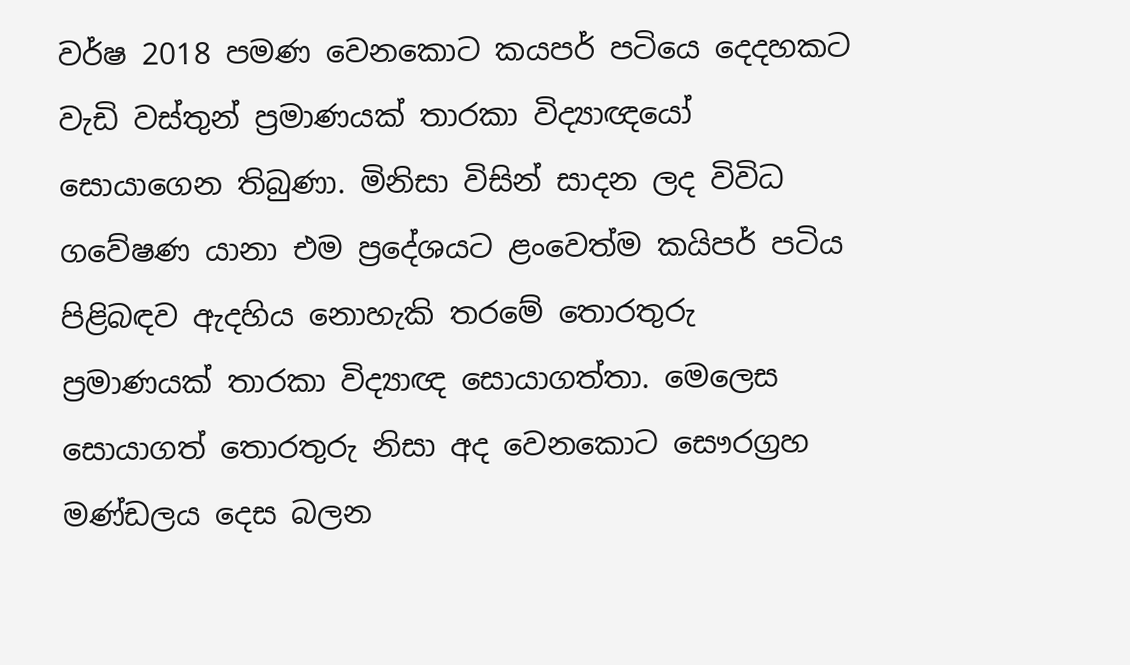වර්ෂ 2018 පමණ වෙනකොට කයපර් පටියෙ දෙදහකට වැඩි වස්තුන් ප්‍රමාණයක් තාරකා විද්‍යාඥයෝ සොයාගෙන තිබුණා. මිනිසා විසින් සාදන ලද විවිධ ගවේෂණ යානා එම ප්‍රදේශයට ළංවෙත්ම කයිපර් පටිය පිළිබඳව ඇදහිය නොහැකි තරමේ තොරතුරු ප්‍රමාණයක් තාරකා විද්‍යාඥ සොයාගත්තා. මෙලෙස සොයාගත් තොරතුරු නිසා අද වෙනකොට සෞරග්‍රහ මණ්ඩලය දෙස බලන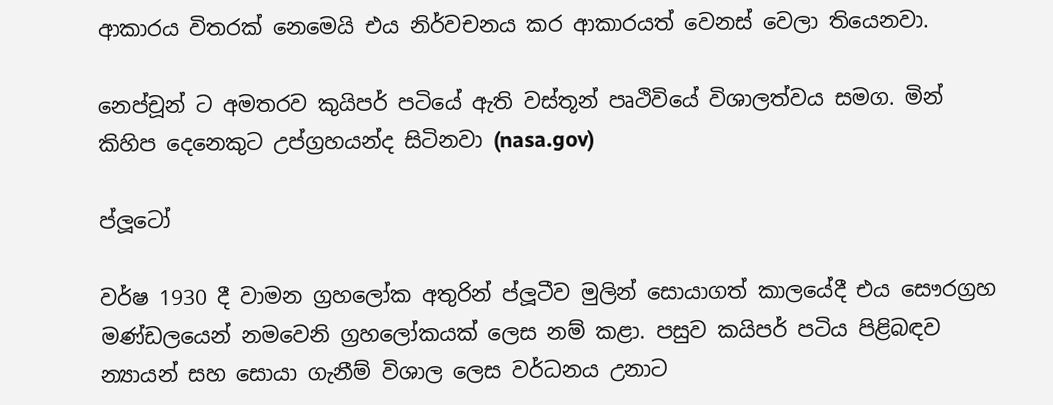ආකාරය විතරක් නෙමෙයි එය නිර්වචනය කර ආකාරයත් වෙනස් වෙලා තියෙනවා.

නෙප්චූන් ට අමතරව කුයිපර් පටියේ ඇති වස්තූන් පෘථිවියේ විශාලත්වය සමග. මින් කිහිප දෙනෙකුට උප්ග්‍රහයන්ද සිටිනවා (nasa.gov)

ප්ලූටෝ

වර්ෂ 1930 දී වාමන ග්‍රහලෝක අතුරින් ප්ලූටීව මුලින් සොයාගත් කාලයේදී එය සෞරග්‍රහ මණ්ඩලයෙන් නමවෙනි ග්‍රහලෝකයක් ලෙස නම් කළා. පසුව කයිපර් පටිය පිළිබඳව න්‍යායන් සහ සොයා ගැනීම් විශාල ලෙස වර්ධනය උනාට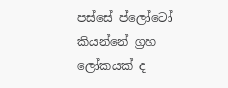පස්සේ ප්ලෝටෝ කියන්නේ ග්‍රහ ලෝකයක් ද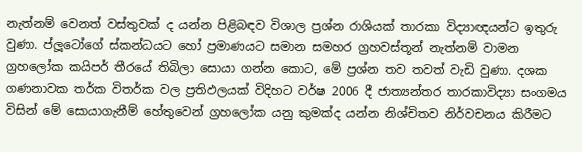නැත්නම් වෙනත් වස්තුවක් ද යන්න පිළිබඳව විශාල ප්‍රශ්න රාශියක් තාරකා විද්‍යාඥයන්ට ඉතුරු වුණා. ප්ලූටෝගේ ස්කන්ධයට හෝ ප්‍රමාණයට සමාන සමහර ග්‍රහවස්තූන් නැත්නම් වාමන ග්‍රහලෝක කයිපර් තීරයේ තිබිලා සොයා ගන්න කොට, මේ ප්‍රශ්න තව තවත් වැඩි වුණා. දශක ගණනාවක තර්ක විතර්ක වල ප්‍රතිඵලයක් විදිහට වර්ෂ 2006 දී ජාත්‍යන්තර තාරකාවිද්‍යා සංගමය විසින් මේ සොයාගැනීම් හේතුවෙන් ග්‍රහලෝක යනු කුමක්ද යන්න නිශ්චිතව නිර්වචනය කිරීමට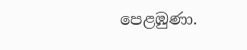පෙළඹුණා.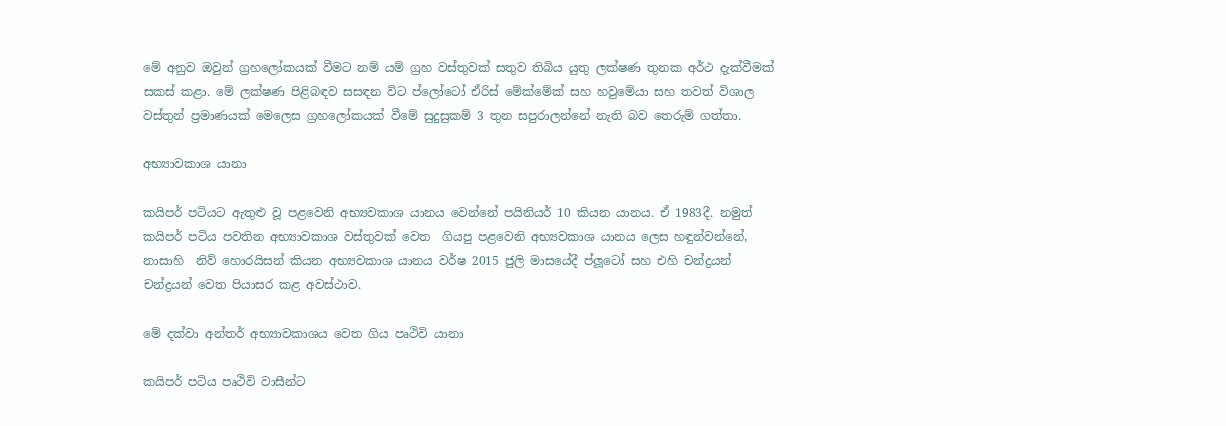මේ අනුව ඔවුන් ග්‍රහලෝකයක් වීමට නම් යම් ග්‍රහ වස්තුවක් සතුව තිබිය යුතු ලක්ෂණ තුනක අර්ථ දැක්වීමක් සකස් කළා. මේ ලක්ෂණ පිළිබඳව සසඳන විට ප්ලෝටෝ ඒරිස් මේක්මේක් සහ හවුමේයා සහ තවත් විශාල වස්තුන් ප්‍රමාණයක් මෙලෙස ග්‍රහලෝකයක් වීමේ සුදුසුකම් 3 තුන සපුරාලන්නේ නැති බව තෙරුම් ගත්තා.

අභ්‍යාවකාශ යානා

කයිපර් පටියට ඇතුළු වූ පළවෙනි අභ්‍යවකාශ යානය වෙන්නේ පයිනියර් 10 කියන යානය. ඒ 1983දී. නමුත් කයිපර් පටිය පවතින අභ්‍යාවකාශ වස්තුවක් වෙත  ගියපු පළවෙනි අභ්‍යවකාශ යානය ලෙස හඳුන්වන්නේ, නාසාහි  නිව් හොරයිසන් කියන අභ්‍යවකාශ යානය වර්ෂ 2015 ජුලි මාසයේදී ප්ලූටෝ සහ එහි චන්ද්‍රයන් චන්ද්‍රයන් වෙත පියාසර කළ අවස්ථාව.

මේ දක්වා අන්තර් අභ්‍යාවකාශය වෙත ගිය පෘථිවි යානා

කයිපර් පටිය පෘථිවි වාසීන්ට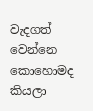වැදගත් වෙන්නෙ කොහොමද කියලා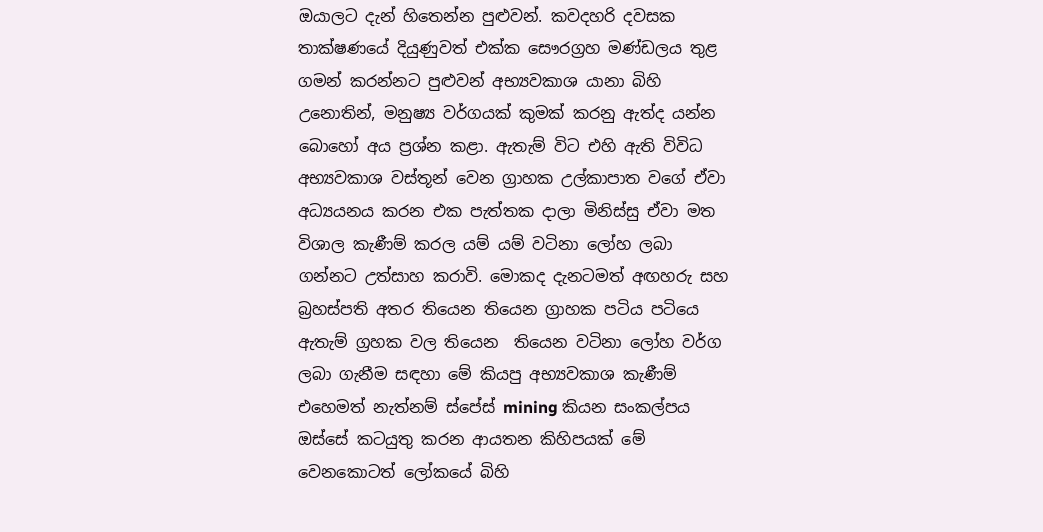ඔයාලට දැන් හිතෙන්න පුළුවන්. කවදහරි දවසක තාක්ෂණයේ දියුණුවත් එක්ක සෞරග්‍රහ මණ්ඩලය තුළ ගමන් කරන්නට පුළුවන් අභ්‍යවකාශ යානා බිහි උනොතින්, මනුෂ්‍ය වර්ගයක් කුමක් කරනු ඇත්ද යන්න බොහෝ අය ප්‍රශ්න කළා. ඇතැම් විට එහි ඇති විවිධ අභ්‍යවකාශ වස්තූන් වෙන ග්‍රාහක උල්කාපාත වගේ ඒවා අධ්‍යයනය කරන එක පැත්තක දාලා මිනිස්සු ඒවා මත විශාල කැණීම් කරල යම් යම් වටිනා ලෝහ ලබා ගන්නට උත්සාහ කරාවි. මොකද දැනටමත් අඟහරු සහ බ්‍රහස්පති අතර තියෙන තියෙන ග්‍රාහක පටිය පටියෙ ඇතැම් ග්‍රහක වල තියෙන  තියෙන වටිනා ලෝහ වර්ග ලබා ගැනීම සඳහා මේ කියපු අභ්‍යවකාශ කැණීම් එහෙමත් නැත්නම් ස්පේස් mining කියන සංකල්පය ඔස්සේ කටයුතු කරන ආයතන කිහිපයක් මේ වෙනකොටත් ලෝකයේ බිහි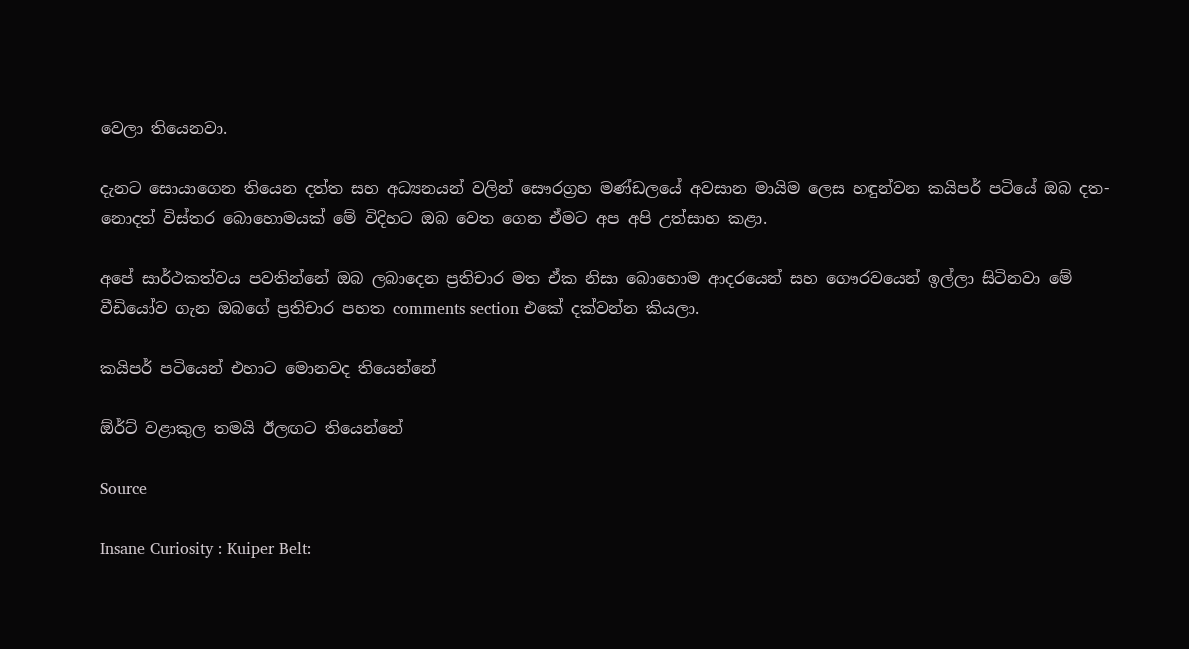වෙලා තියෙනවා.

දැනට සොයාගෙන තියෙන දත්ත සහ අධ්‍යනයන් වලින් සෞරග්‍රහ මණ්ඩලයේ අවසාන මායිම ලෙස හඳුන්වන කයිපර් පටියේ ඔබ දත-නොදත් විස්තර බොහොමයක් මේ විදිහට ඔබ වෙත ගෙන ඒමට අප අපි උත්සාහ කළා.

අපේ සාර්ථකත්වය පවතින්නේ ඔබ ලබාදෙන ප්‍රතිචාර මත ඒක නිසා බොහොම ආදරයෙන් සහ ගෞරවයෙන් ඉල්ලා සිටිනවා මේ වීඩියෝව ගැන ඔබගේ ප්‍රතිචාර පහත comments section එකේ දක්වන්න කියලා.

කයිපර් පටියෙන් එහාට මොනවද තියෙන්නේ

ඕර්ට් වළාකුල තමයි ඊලඟට තියෙන්නේ

Source

Insane Curiosity : Kuiper Belt: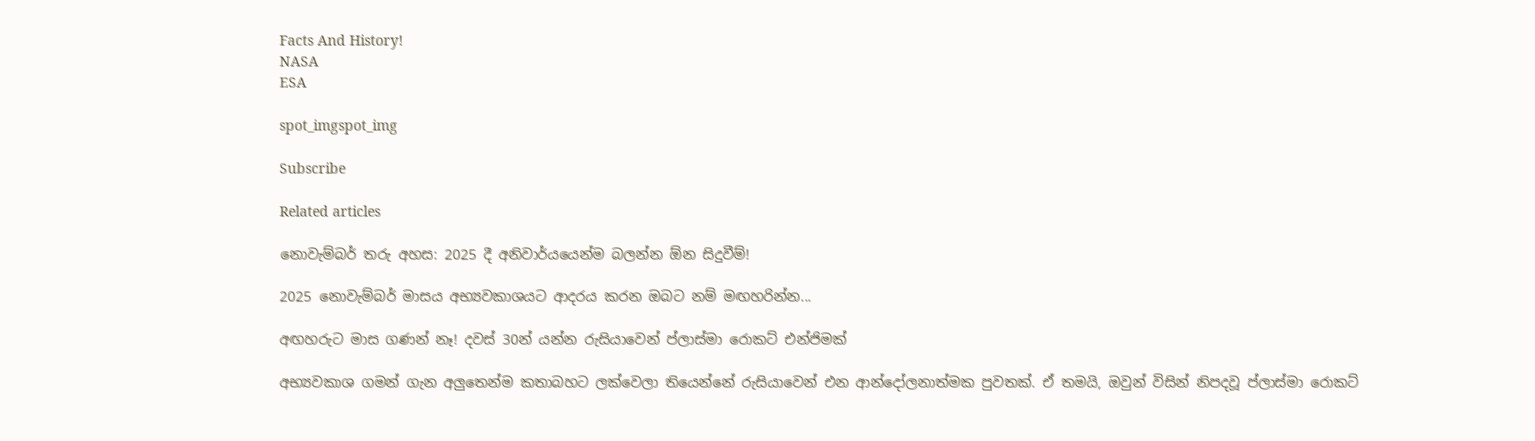Facts And History!
NASA
ESA

spot_imgspot_img

Subscribe

Related articles

නොවැම්බර් තරු අහස: 2025 දී අනිවාර්යයෙන්ම බලන්න ඕන සිදුවීම්!

2025 නොවැම්බර් මාසය අභ්‍යවකාශයට ආදරය කරන ඔබට නම් මඟහරින්න...

අඟහරුට මාස ගණන් නෑ! දවස් 30න් යන්න රුසියාවෙන් ප්ලාස්මා රොකට් එන්ජිමක්

අභ්‍යවකාශ ගමන් ගැන අලුතෙන්ම කතාබහට ලක්වෙලා තියෙන්නේ රුසියාවෙන් එන ආන්දෝලනාත්මක පුවතක්. ඒ තමයි, ඔවුන් විසින් නිපදවූ ප්ලාස්මා රොකට්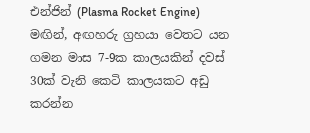එන්ජින් (Plasma Rocket Engine) මඟින්, අඟහරු ග්‍රහයා වෙතට යන ගමන මාස 7-9ක කාලයකින් දවස් 30ක් වැනි කෙටි කාලයකට අඩු කරන්න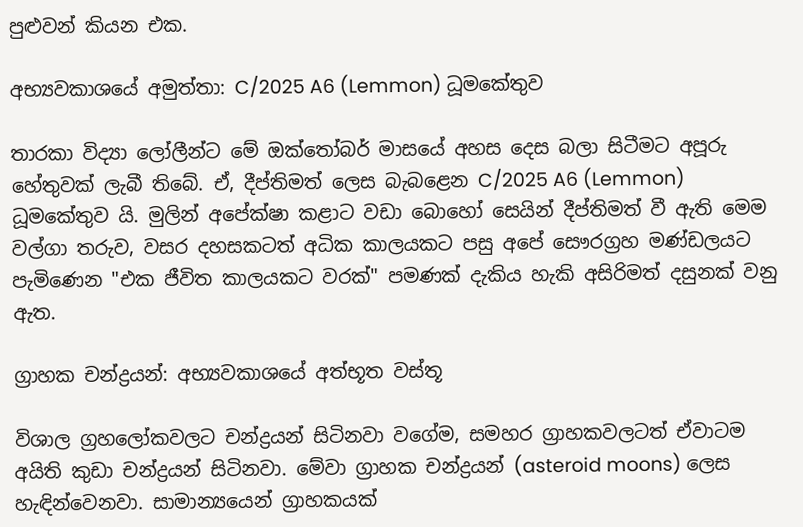පුළුවන් කියන එක.

අභ්‍යවකාශයේ අමුත්තා: C/2025 A6 (Lemmon) ධූමකේතුව

තාරකා විද්‍යා ලෝලීන්ට මේ ඔක්තෝබර් මාසයේ අහස දෙස බලා සිටීමට අපූරු හේතුවක් ලැබී තිබේ. ඒ, දීප්තිමත් ලෙස බැබළෙන C/2025 A6 (Lemmon) ධූමකේතුව යි. මුලින් අපේක්ෂා කළාට වඩා බොහෝ සෙයින් දීප්තිමත් වී ඇති මෙම වල්ගා තරුව, වසර දහසකටත් අධික කාලයකට පසු අපේ සෞරග්‍රහ මණ්ඩලයට පැමිණෙන "එක ජීවිත කාලයකට වරක්" පමණක් දැකිය හැකි අසිරිමත් දසුනක් වනු ඇත.

ග්‍රාහක චන්ද්‍රයන්: අභ්‍යවකාශයේ අත්භූත වස්තූ

විශාල ග්‍රහලෝකවලට චන්ද්‍රයන් සිටිනවා වගේම, සමහර ග්‍රාහකවලටත් ඒවාටම අයිති කුඩා චන්ද්‍රයන් සිටිනවා. මේවා ග්‍රාහක චන්ද්‍රයන් (asteroid moons) ලෙස හැඳින්වෙනවා. සාමාන්‍යයෙන් ග්‍රාහකයක්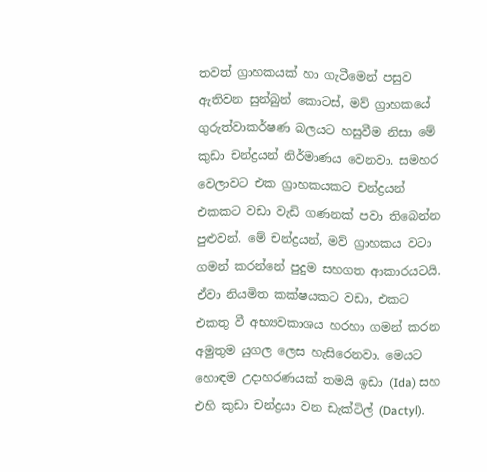තවත් ග්‍රාහකයක් හා ගැටීමෙන් පසුව ඇතිවන සුන්බුන් කොටස්, මව් ග්‍රාහකයේ ගුරුත්වාකර්ෂණ බලයට හසුවීම නිසා මේ කුඩා චන්ද්‍රයන් නිර්මාණය වෙනවා. සමහර වෙලාවට එක ග්‍රාහකයකට චන්ද්‍රයන් එකකට වඩා වැඩි ගණනක් පවා තිබෙන්න පුළුවන්. මේ චන්ද්‍රයන්, මව් ග්‍රාහකය වටා ගමන් කරන්නේ පුදුම සහගත ආකාරයටයි. ඒවා නියමිත කක්ෂයකට වඩා, එකට එකතු වී අභ්‍යවකාශය හරහා ගමන් කරන අමුතුම යුගල ලෙස හැසිරෙනවා. මෙයට හොඳම උදාහරණයක් තමයි ඉඩා (Ida) සහ එහි කුඩා චන්ද්‍රයා වන ඩැක්ටිල් (Dactyl).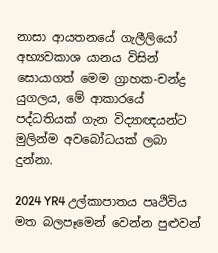නාසා ආයතනයේ ගැලීලියෝ අභ්‍යවකාශ යානය විසින් සොයාගත් මෙම ග්‍රාහක-චන්ද්‍ර යුගලය, මේ ආකාරයේ පද්ධතියක් ගැන විද්‍යාඥයන්ට මුලින්ම අවබෝධයක් ලබා දුන්නා.

2024 YR4 උල්කාපාතය පෘථිවිය මත බලපෑමෙන් වෙන්න පුළුවන්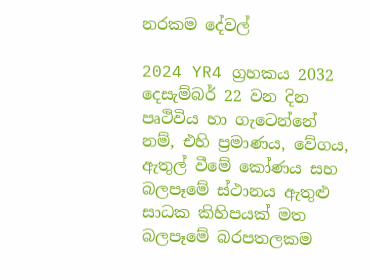නරකම දේවල්

2024 YR4 ග්‍රහකය 2032 දෙසැම්බර් 22 වන දින පෘථිවිය හා ගැටෙන්නේ නම්, එහි ප්‍රමාණය, වේගය, ඇතුල් වීමේ කෝණය සහ බලපෑමේ ස්ථානය ඇතුළු සාධක කිහිපයක් මත බලපෑමේ බරපතලකම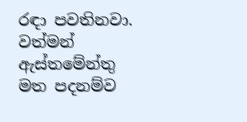රඳා පවතිනවා. වත්මන් ඇස්තමේන්තු මත පදනම්ව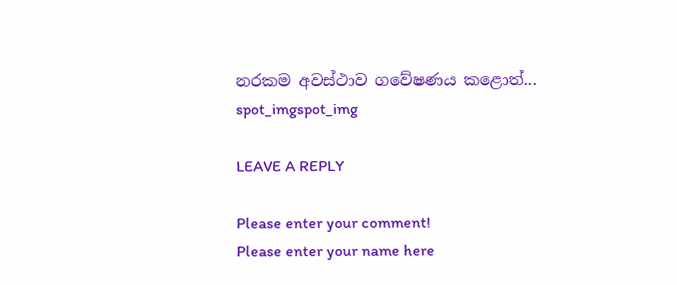නරකම අවස්ථාව ගවේෂණය කළොත්...
spot_imgspot_img

LEAVE A REPLY

Please enter your comment!
Please enter your name here